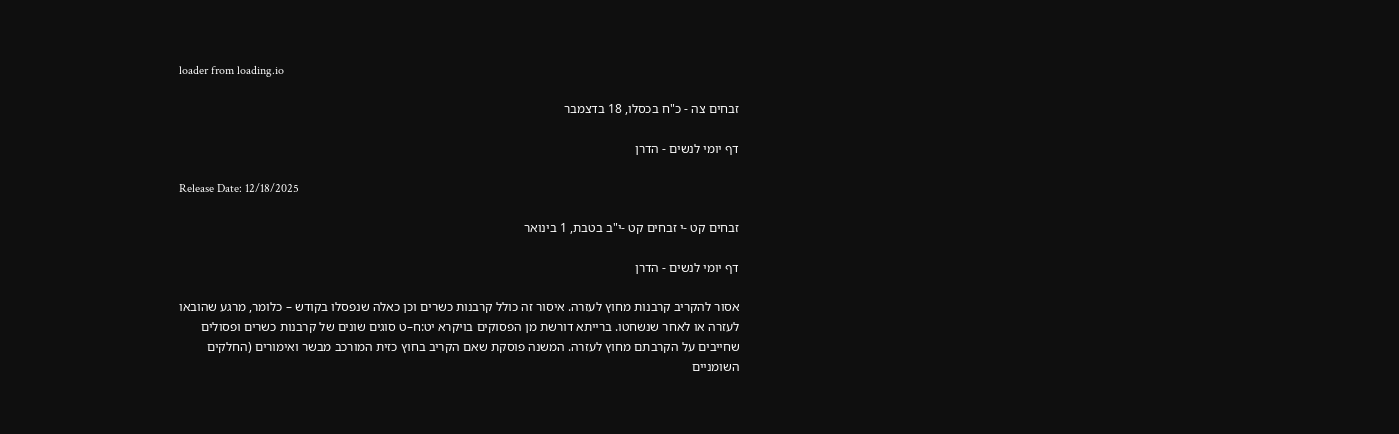loader from loading.io

זבחים צה - כ"ח בכסלו, 18 בדצמבר

דף יומי לנשים - הדרן

Release Date: 12/18/2025

זבחים קט -י זבחים קט -י"ב בטבת, 1 בינואר

דף יומי לנשים - הדרן

אסור להקריב קרבנות מחוץ לעזרה. איסור זה כולל קרבנות כשרים וכן כאלה שנפסלו בקודש – כלומר, מרגע שהובאו לעזרה או לאחר שנשחטו. ברייתא דורשת מן הפסוקים בויקרא יט:ח–ט סוגים שונים של קרבנות כשרים ופסולים שחייבים על הקרבתם מחוץ לעזרה. המשנה פוסקת שאם הקריב בחוץ כזית המורכב מבשר ואימורים (החלקים השומניים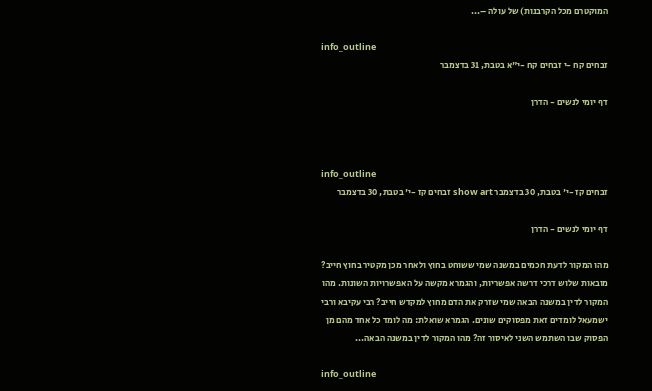המוקטרם מכל הקרבנות) של עולה –...

info_outline
זבחים קח -י זבחים קח -י"א בטבת, 31 בדצמבר

דף יומי לנשים - הדרן



info_outline
זבחים קז -י' בטבת, 30 בדצמבר show art זבחים קז -י' בטבת, 30 בדצמבר

דף יומי לנשים - הדרן

מהו המקור לדעת חכמים במשנה שמי ששוחט בחוץ ולאחר מכן מקטיר בחוץ חייב? מובאות שלוש דרכי דרשה אפשריות, והגמרא מקשה על האפשרויות השונות. מהו המקור לדין במשנה הבאה שמי שזרק את הדם מחוץ למקדש חייב? רבי עקיבא ורבי ישמעאל לומדים זאת מפסוקים שונים. הגמרא שואלת: מה לומד כל אחד מהם מן הפסוק שבו השתמש השני לאיסור זה? מהו המקור לדין במשנה הבאה...

info_outline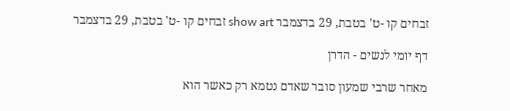זבחים קו -ט' בטבת, 29 בדצמבר show art זבחים קו -ט' בטבת, 29 בדצמבר

דף יומי לנשים - הדרן

מאחר שרבי שמעון סובר שאדם נטמא רק כאשר הוא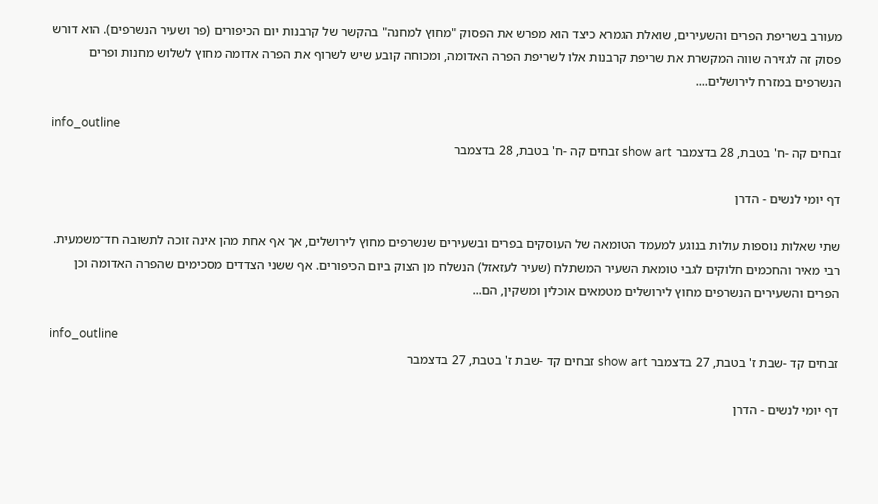מעורב בשריפת הפרים והשעירים, שואלת הגמרא כיצד הוא מפרש את הפסוק "מחוץ למחנה" בהקשר של קרבנות יום הכיפורים (פר ושעיר הנשרפים). הוא דורש פסוק זה לגזירה שווה המקשרת את שריפת קרבנות אלו לשריפת הפרה האדומה, ומכוחה קובע שיש לשרוף את הפרה אדומה מחוץ לשלוש מחנות ופרים הנשרפים במזרח לירושלים....

info_outline
זבחים קה -ח' בטבת, 28 בדצמבר show art זבחים קה -ח' בטבת, 28 בדצמבר

דף יומי לנשים - הדרן

שתי שאלות נוספות עולות בנוגע למעמד הטומאה של העוסקים בפרים ובשעירים שנשרפים מחוץ לירושלים, אך אף אחת מהן אינה זוכה לתשובה חד־משמעית. רבי מאיר והחכמים חלוקים לגבי טומאת השעיר המשתלח (שעיר לעזאזל) הנשלח מן הצוק ביום הכיפורים. אף ששני הצדדים מסכימים שהפרה האדומה וכן הפרים והשעירים הנשרפים מחוץ לירושלים מטמאים אוכלין ומשקין, הם...

info_outline
זבחים קד -שבת ז' בטבת, 27 בדצמבר show art זבחים קד -שבת ז' בטבת, 27 בדצמבר

דף יומי לנשים - הדרן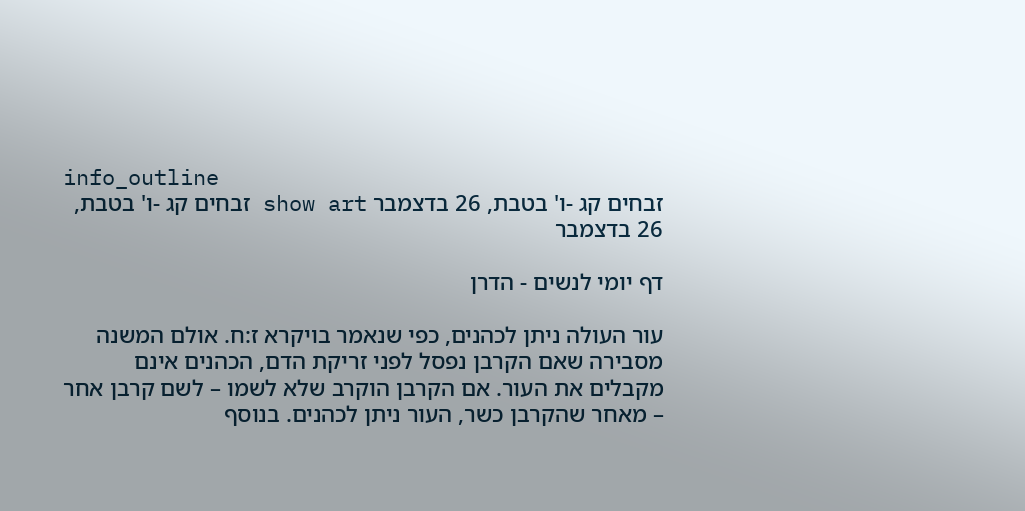info_outline
זבחים קג -ו' בטבת, 26 בדצמבר show art זבחים קג -ו' בטבת, 26 בדצמבר

דף יומי לנשים - הדרן

עור העולה ניתן לכהנים, כפי שנאמר בויקרא ז:ח. אולם המשנה מסבירה שאם הקרבן נפסל לפני זריקת הדם, הכהנים אינם מקבלים את העור. אם הקרבן הוקרב שלא לשמו – לשם קרבן אחר – מאחר שהקרבן כשר, העור ניתן לכהנים. בנוסף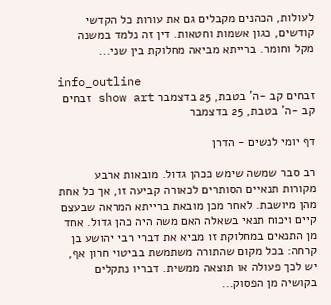לעולות, הכהנים מקבלים גם את עורות כל הקדשי קודשים, כגון אשמות וחטאות. דין זה נלמד במשנה מקל וחומר. ברייתא מביאה מחלוקת בין שני...

info_outline
זבחים קב -ה' בטבת, 25 בדצמבר show art זבחים קב -ה' בטבת, 25 בדצמבר

דף יומי לנשים - הדרן

רב סבר שמשה שימש ככהן גדול. מובאות ארבע מקורות תנאיים הסותרים לכאורה קביעה זו, אך כל אחת מהן מיושבת. לאחר מכן מובאת ברייתא המראה שבעצם קיים ויכוח תנאי בשאלה האם משה היה כהן גדול. אחד מן התנאים במחלוקת זו מביא את דברי רבי יהושע בן קרחה: בכל מקום שהתורה משתמשת בביטוי חרון אף, יש לכך פעולה או תוצאה ממשית. דבריו נתקלים בקושיה מן הפסוק...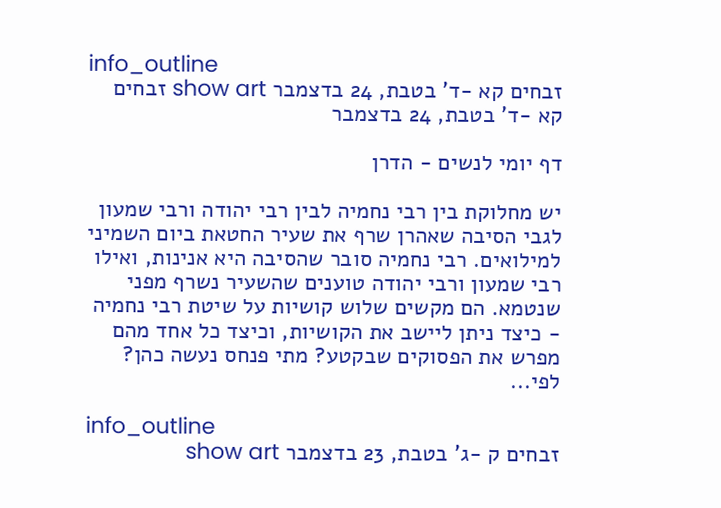info_outline
זבחים קא -ד' בטבת, 24 בדצמבר show art זבחים קא -ד' בטבת, 24 בדצמבר

דף יומי לנשים - הדרן

יש מחלוקת בין רבי נחמיה לבין רבי יהודה ורבי שמעון לגבי הסיבה שאהרן שרף את שעיר החטאת ביום השמיני למילואים. רבי נחמיה סובר שהסיבה היא אנינות, ואילו רבי שמעון ורבי יהודה טוענים שהשעיר נשרף מפני שנטמא. הם מקשים שלוש קושיות על שיטת רבי נחמיה - כיצד ניתן ליישב את הקושיות, וכיצד כל אחד מהם מפרש את הפסוקים שבקטע? מתי פנחס נעשה כהן?  לפי...

info_outline
זבחים ק -ג' בטבת, 23 בדצמבר show art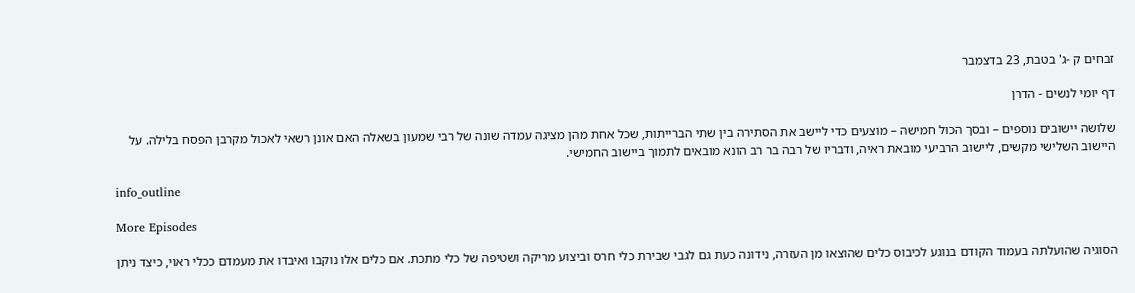זבחים ק -ג' בטבת, 23 בדצמבר

דף יומי לנשים - הדרן

שלושה יישובים נוספים – ובסך הכול חמישה – מוצעים כדי ליישב את הסתירה בין שתי הברייתות, שכל אחת מהן מציגה עמדה שונה של רבי שמעון בשאלה האם אונן רשאי לאכול מקרבן הפסח בלילה. על היישוב השלישי מקשים, ליישוב הרביעי מובאת ראיה, ודבריו של רבה בר רב הונא מובאים לתמוך ביישוב החמישי.

info_outline

More Episodes

הסוגיה שהועלתה בעמוד הקודם בנוגע לכיבוס כלים שהוצאו מן העזרה, נידונה כעת גם לגבי שבירת כלי חרס וביצוע מריקה ושטיפה של כלי מתכת. אם כלים אלו נוקבו ואיבדו את מעמדם ככלי ראוי, כיצד ניתן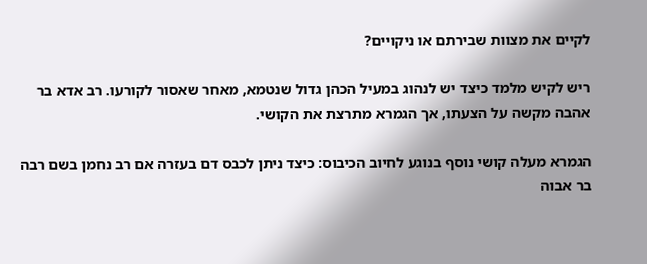לקיים את מצוות שבירתם או ניקויים?

ריש לקיש מלמד כיצד יש לנהוג במעיל הכהן גדול שנטמא, מאחר שאסור לקורעו. רב אדא בר אהבה מקשה על הצעתו, אך הגמרא מתרצת את הקושי.

הגמרא מעלה קושי נוסף בנוגע לחיוב הכיבוס: כיצד ניתן לכבס דם בעזרה אם רב נחמן בשם רבה בר אבוה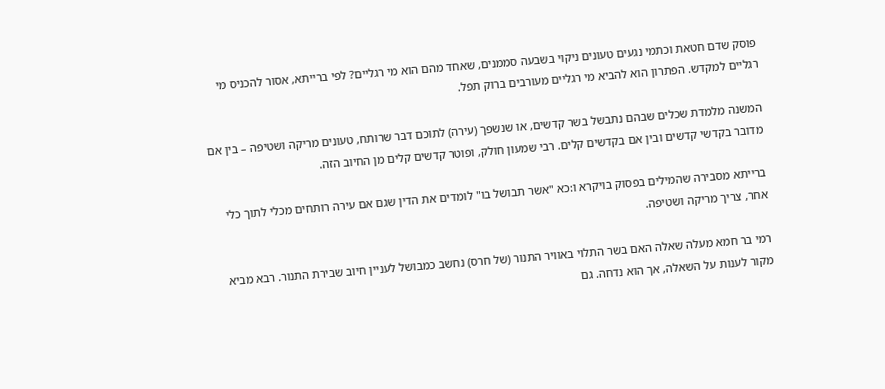פוסק שדם חטאת וכתמי נגעים טעונים ניקוי בשבעה סממנים, שאחד מהם הוא מי רגליים? לפי ברייתא, אסור להכניס מי רגליים למקדש. הפתרון הוא להביא מי רגליים מעורבים ברוק תפל.

המשנה מלמדת שכלים שבהם נתבשל בשר קדשים, או שנשפך (עירה) לתוכם דבר שרותח, טעונים מריקה ושטיפה – בין אם מדובר בקדשי קדשים ובין אם בקדשים קלים. רבי שמעון חולק, ופוטר קדשים קלים מן החיוב הזה.

ברייתא מסבירה שהמילים בפסוק בויקרא ו:כא "אשר תבושל בו" לומדים את הדין שגם אם עירה רותחים מכלי לתוך כלי אחר, צריך מריקה ושטיפה.

רמי בר חמא מעלה שאלה האם בשר התלוי באוויר התנור (של חרס) נחשב כמבושל לעניין חיוב שבירת התנור. רבא מביא מקור לענות על השאלה, אך הוא נדחה. גם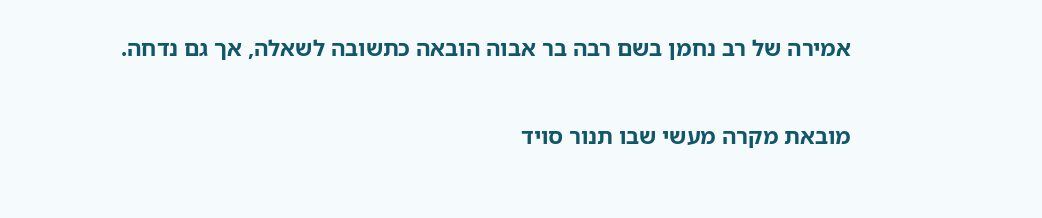אמירה של רב נחמן בשם רבה בר אבוה הובאה כתשובה לשאלה, אך גם נדחה.

מובאת מקרה מעשי שבו תנור סויד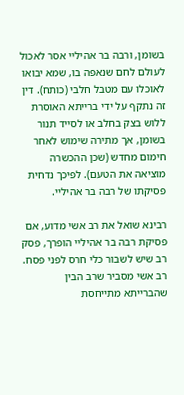בשומן, ורבה בר אהיליי אסר לאכול לעולם לחם שנאפה בו, שמא יבואו לאוכלו עם מטבל חלבי (כותח). דין זה נתקף על ידי ברייתא האוסרת ללוש בצק בחלב או לסייד תנור בשומן, אך מתירה שימוש לאחר חימום מחדש (שכן ההכשרה מוציאה את הטעם). לפיכך נדחית פסיקתו של רבה בר אהיליי.

רבינא שואל את רב אשי מדוע, אם פסיקת רבה בר אהיליי הופרך, פסק רב שיש לשבור כלי חרס לפני פסח. רב אשי מסביר שרב הבין שהברייתא מתייחסת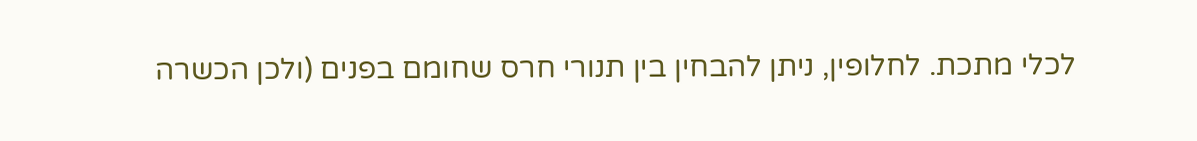לכלי מתכת. לחלופין, ניתן להבחין בין תנורי חרס שחומם בפנים (ולכן הכשרה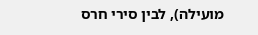מועילה), לבין סירי חרס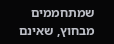שמתחממים מבחוץ, שאינם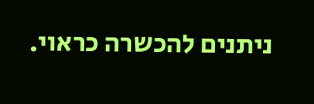ניתנים להכשרה כראוי.